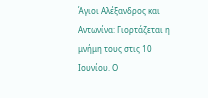Άγιοι Αλέξανδρος και Αντωνίνα: Γιορτάζεται η μνήμη τους στις 10 Ιουνίου. Ο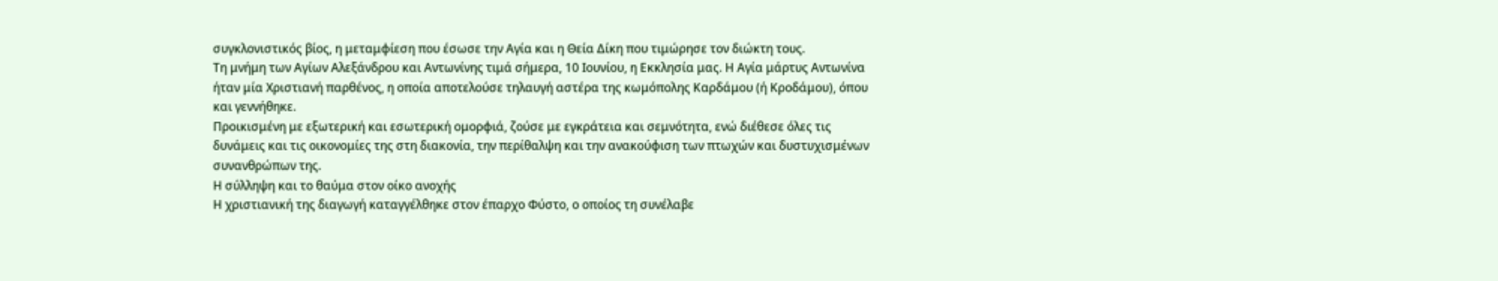συγκλονιστικός βίος, η μεταμφίεση που έσωσε την Αγία και η Θεία Δίκη που τιμώρησε τον διώκτη τους.
Τη μνήμη των Αγίων Αλεξάνδρου και Αντωνίνης τιμά σήμερα, 10 Ιουνίου, η Εκκλησία μας. Η Αγία μάρτυς Αντωνίνα ήταν μία Χριστιανή παρθένος, η οποία αποτελούσε τηλαυγή αστέρα της κωμόπολης Καρδάμου (ή Κροδάμου), όπου και γεννήθηκε.
Προικισμένη με εξωτερική και εσωτερική ομορφιά, ζούσε με εγκράτεια και σεμνότητα, ενώ διέθεσε όλες τις δυνάμεις και τις οικονομίες της στη διακονία, την περίθαλψη και την ανακούφιση των πτωχών και δυστυχισμένων συνανθρώπων της.
Η σύλληψη και το θαύμα στον οίκο ανοχής
Η χριστιανική της διαγωγή καταγγέλθηκε στον έπαρχο Φύστο, ο οποίος τη συνέλαβε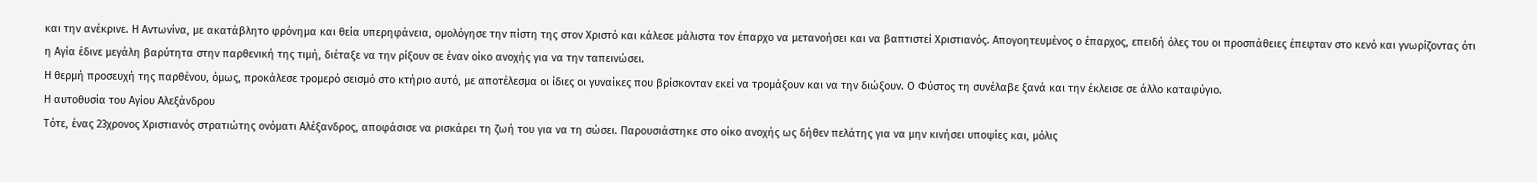και την ανέκρινε. Η Αντωνίνα, με ακατάβλητο φρόνημα και θεία υπερηφάνεια, ομολόγησε την πίστη της στον Χριστό και κάλεσε μάλιστα τον έπαρχο να μετανοήσει και να βαπτιστεί Χριστιανός. Απογοητευμένος ο έπαρχος, επειδή όλες του οι προσπάθειες έπεφταν στο κενό και γνωρίζοντας ότι η Αγία έδινε μεγάλη βαρύτητα στην παρθενική της τιμή, διέταξε να την ρίξουν σε έναν οίκο ανοχής για να την ταπεινώσει.
Η θερμή προσευχή της παρθένου, όμως, προκάλεσε τρομερό σεισμό στο κτήριο αυτό, με αποτέλεσμα οι ίδιες οι γυναίκες που βρίσκονταν εκεί να τρομάξουν και να την διώξουν. Ο Φύστος τη συνέλαβε ξανά και την έκλεισε σε άλλο καταφύγιο.
Η αυτοθυσία του Αγίου Αλεξάνδρου
Τότε, ένας 23χρονος Χριστιανός στρατιώτης ονόματι Αλέξανδρος, αποφάσισε να ρισκάρει τη ζωή του για να τη σώσει. Παρουσιάστηκε στο οίκο ανοχής ως δήθεν πελάτης για να μην κινήσει υποψίες και, μόλις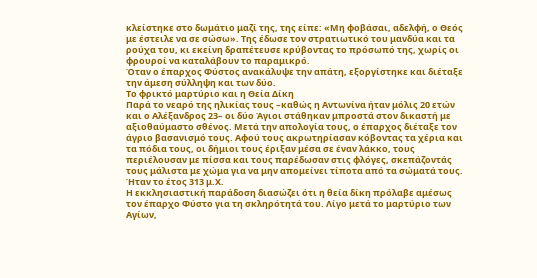κλείστηκε στο δωμάτιο μαζί της, της είπε: «Μη φοβάσαι, αδελφή, ο Θεός με έστειλε να σε σώσω». Της έδωσε τον στρατιωτικό του μανδύα και τα ρούχα του, κι εκείνη δραπέτευσε κρύβοντας το πρόσωπό της, χωρίς οι φρουροί να καταλάβουν το παραμικρό.
Όταν ο έπαρχος Φύστος ανακάλυψε την απάτη, εξοργίστηκε και διέταξε την άμεση σύλληψη και των δύο.
Το φρικτό μαρτύριο και η Θεία Δίκη
Παρά το νεαρό της ηλικίας τους –καθώς η Αντωνίνα ήταν μόλις 20 ετών και ο Αλέξανδρος 23– οι δύο Άγιοι στάθηκαν μπροστά στον δικαστή με αξιοθαύμαστο σθένος. Μετά την απολογία τους, ο έπαρχος διέταξε τον άγριο βασανισμό τους. Αφού τους ακρωτηρίασαν κόβοντας τα χέρια και τα πόδια τους, οι δήμιοι τους έριξαν μέσα σε έναν λάκκο, τους περιέλουσαν με πίσσα και τους παρέδωσαν στις φλόγες, σκεπάζοντάς τους μάλιστα με χώμα για να μην απομείνει τίποτα από τα σώματά τους. Ήταν το έτος 313 μ.Χ.
Η εκκλησιαστική παράδοση διασώζει ότι η θεία δίκη πρόλαβε αμέσως τον έπαρχο Φύστο για τη σκληρότητά του. Λίγο μετά το μαρτύριο των Αγίων,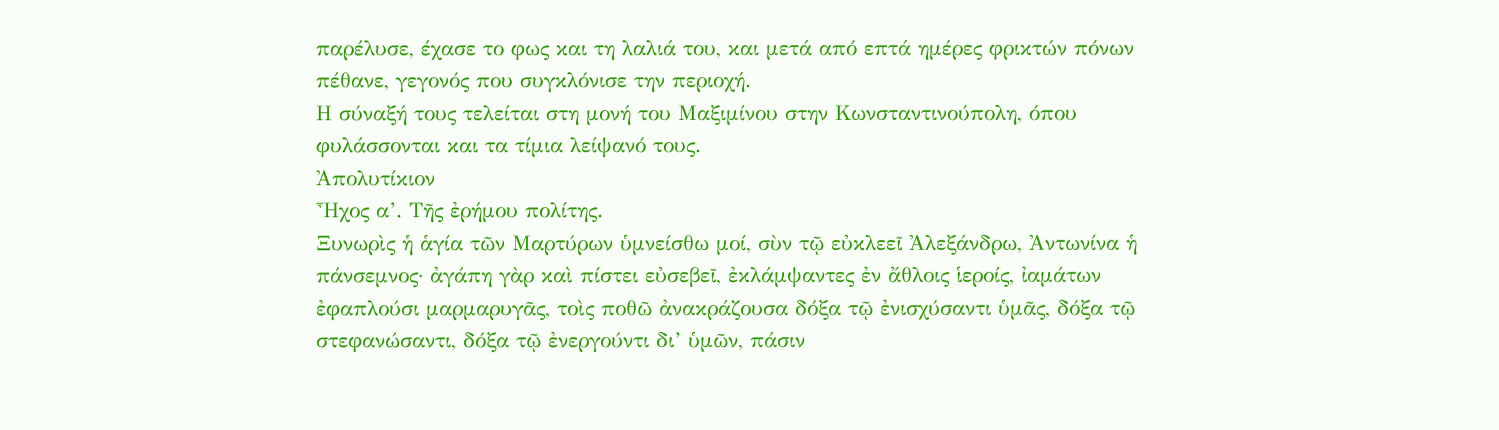παρέλυσε, έχασε το φως και τη λαλιά του, και μετά από επτά ημέρες φρικτών πόνων πέθανε, γεγονός που συγκλόνισε την περιοχή.
Η σύναξή τους τελείται στη μονή του Μαξιμίνου στην Κωνσταντινούπολη, όπου φυλάσσονται και τα τίμια λείψανό τους.
Ἀπολυτίκιον
Ἦχος α’. Τῆς ἐρήμου πολίτης.
Ξυνωρὶς ἡ ἁγία τῶν Μαρτύρων ὑμνείσθω μοί, σὺν τῷ εὐκλεεῖ Ἀλεξάνδρω, Ἀντωνίνα ἡ πάνσεμνος· ἀγάπη γὰρ καὶ πίστει εὐσεβεῖ, ἐκλάμψαντες ἐν ἄθλοις ἱεροίς, ἰαμάτων ἐφαπλούσι μαρμαρυγᾶς, τοὶς ποθῶ ἀνακράζουσα δόξα τῷ ἐνισχύσαντι ὑμᾶς, δόξα τῷ στεφανώσαντι, δόξα τῷ ἐνεργούντι δι’ ὑμῶν, πάσιν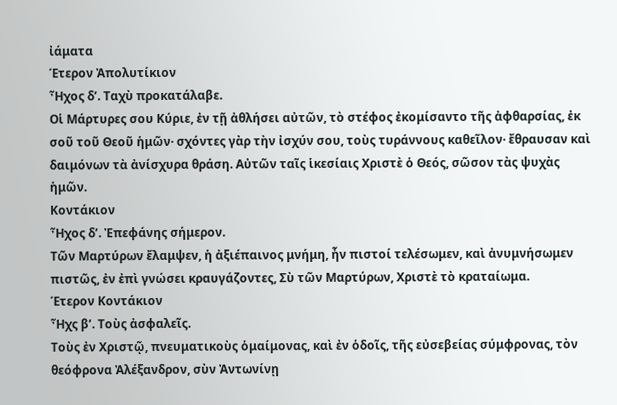ἰάματα
Έτερον Ἀπολυτίκιον
Ἦχος δ’. Ταχὺ προκατάλαβε.
Οἱ Μάρτυρες σου Κύριε, ἐν τῇ ἀθλήσει αὐτῶν, τὸ στέφος ἐκομίσαντο τῆς ἀφθαρσίας, ἐκ σοῦ τοῦ Θεοῦ ἡμῶν· σχόντες γὰρ τὴν ἰσχύν σου, τοὺς τυράννους καθεῖλον· ἔθραυσαν καὶ δαιμόνων τὰ ἀνίσχυρα θράση. Αὐτῶν ταῖς ἱκεσίαις Χριστὲ ὁ Θεός, σῶσον τὰς ψυχὰς ἡμῶν.
Κοντάκιον
Ἦχος δ’. Ἐπεφάνης σήμερον.
Τῶν Μαρτύρων ἔλαμψεν, ἡ ἀξιέπαινος μνήμη, ἦν πιστοί τελέσωμεν, καὶ ἀνυμνήσωμεν πιστῶς, ἐν ἐπὶ γνώσει κραυγάζοντες, Σὺ τῶν Μαρτύρων, Χριστὲ τὸ κραταίωμα.
Έτερον Κοντάκιον
Ἦχς β’. Τοὺς ἀσφαλεῖς.
Τοὺς ἐν Χριστῷ, πνευματικοὺς ὁμαίμονας, καὶ ἐν ὁδοῖς, τῆς εὐσεβείας σύμφρονας, τὸν θεόφρονα Ἀλέξανδρον, σὺν Ἀντωνίνῃ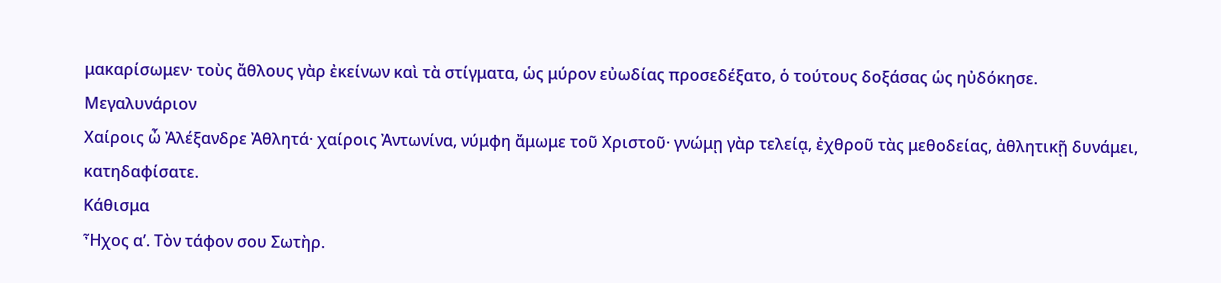μακαρίσωμεν· τοὺς ἄθλους γὰρ ἐκείνων καὶ τὰ στίγματα, ὡς μύρον εὐωδίας προσεδέξατο, ὁ τούτους δοξάσας ὡς ηὐδόκησε.
Μεγαλυνάριον
Χαίροις ὦ Ἀλέξανδρε Ἀθλητά· χαίροις Ἀντωνίνα, νύμφη ἄμωμε τοῦ Χριστοῦ· γνώμῃ γὰρ τελείᾳ, ἐχθροῦ τὰς μεθοδείας, ἀθλητικῇ δυνάμει, κατηδαφίσατε.
Κάθισμα
Ἦχος α’. Τὸν τάφον σου Σωτὴρ.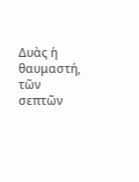Δυὰς ἡ θαυμαστή, τῶν σεπτῶν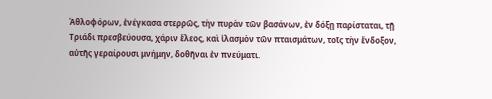Ἀθλοφόρων, ἐνέγκασα στερρῶς, τὴν πυρὰν τῶν βασάνων, ἐν δόξῃ παρίσταται, τῇ Τριάδι πρεσβεύουσα, χάριν ἔλεος, καὶ ἱλασμὸν τῶν πταισμάτων, τοῖς τὴν ἔνδοξον, αὐτῆς γεραίρουσι μνήμην, δοθῆναι ἐν πνεύματι.